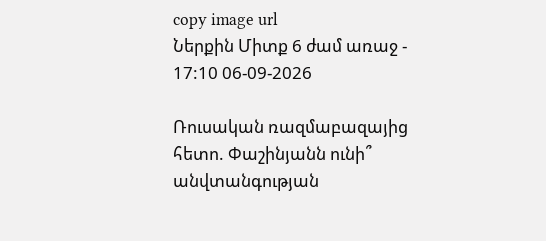copy image url
Ներքին Միտք 6 ժամ առաջ - 17:10 06-09-2026

Ռուսական ռազմաբազայից հետո. Փաշինյանն ունի՞ անվտանգության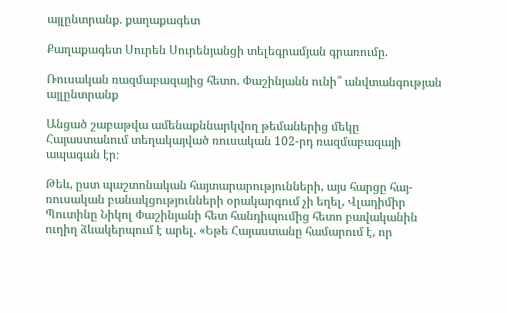այլընտրանք. քաղաքագետ

Քաղաքագետ Սուրեն Սուրենյանցի տելեգրամյան գրառումը.

Ռուսական ռազմաբազայից հետո. Փաշինյանն ունի՞ անվտանգության այլընտրանք

Անցած շաբաթվա ամենաքննարկվող թեմաներից մեկը Հայաստանում տեղակայված ռուսական 102-րդ ռազմաբազայի ապագան էր։

Թեև, ըստ պաշտոնական հայտարարությունների, այս հարցը հայ-ռուսական բանակցությունների օրակարգում չի եղել, Վլադիմիր Պուտինը Նիկոլ Փաշինյանի հետ հանդիպումից հետո բավականին ուղիղ ձևակերպում է արել. «Եթե Հայաստանը համարում է, որ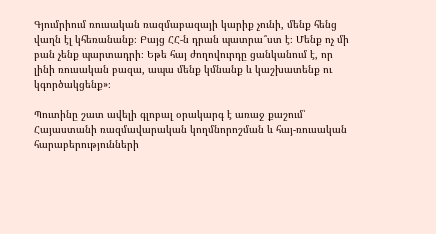Գյումրիում ռուսական ռազմաբազայի կարիք չունի, մենք հենց վաղն էլ կհեռանանք։ Բայց ՀՀ-ն դրան պատրա՞ստ է։ Մենք ոչ մի բան չենք պարտադրի։ Եթե հայ ժողովուրդը ցանկանում է, որ լինի ռուսական բազա, ապա մենք կմնանք և կաշխատենք ու կգործակցենք»։

Պուտինը շատ ավելի գլոբալ օրակարգ է առաջ քաշում՝ Հայաստանի ռազմավարական կողմնորոշման և հայ-ռուսական հարաբերությունների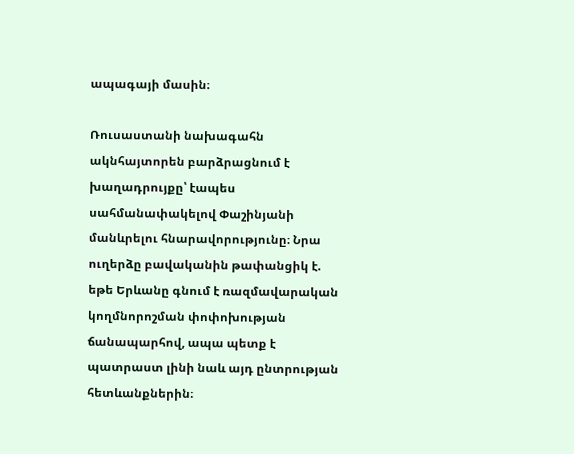ապագայի մասին։

Ռուսաստանի նախագահն ակնհայտորեն բարձրացնում է խաղադրույքը՝ էապես սահմանափակելով Փաշինյանի մանևրելու հնարավորությունը։ Նրա ուղերձը բավականին թափանցիկ է. եթե Երևանը գնում է ռազմավարական կողմնորոշման փոփոխության ճանապարհով, ապա պետք է պատրաստ լինի նաև այդ ընտրության հետևանքներին։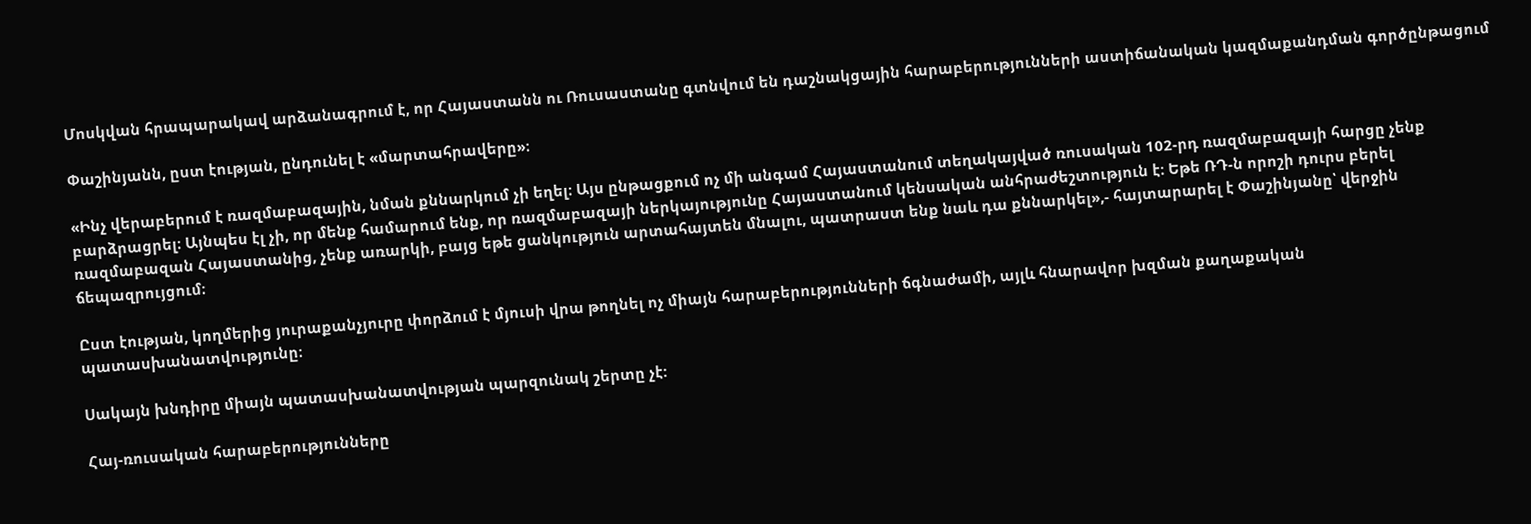Մոսկվան հրապարակավ արձանագրում է, որ Հայաստանն ու Ռուսաստանը գտնվում են դաշնակցային հարաբերությունների աստիճանական կազմաքանդման գործընթացում

Փաշինյանն, ըստ էության, ընդունել է «մարտահրավերը»։

«Ինչ վերաբերում է ռազմաբազային, նման քննարկում չի եղել։ Այս ընթացքում ոչ մի անգամ Հայաստանում տեղակայված ռուսական 102-րդ ռազմաբազայի հարցը չենք բարձրացրել։ Այնպես էլ չի, որ մենք համարում ենք, որ ռազմաբազայի ներկայությունը Հայաստանում կենսական անհրաժեշտություն է։ Եթե ՌԴ-ն որոշի դուրս բերել ռազմաբազան Հայաստանից, չենք առարկի, բայց եթե ցանկություն արտահայտեն մնալու, պատրաստ ենք նաև դա քննարկել»,- հայտարարել է Փաշինյանը՝ վերջին ճեպազրույցում։

Ըստ էության, կողմերից յուրաքանչյուրը փորձում է մյուսի վրա թողնել ոչ միայն հարաբերությունների ճգնաժամի, այլև հնարավոր խզման քաղաքական պատասխանատվությունը։

Սակայն խնդիրը միայն պատասխանատվության պարզունակ շերտը չէ:

Հայ-ռուսական հարաբերությունները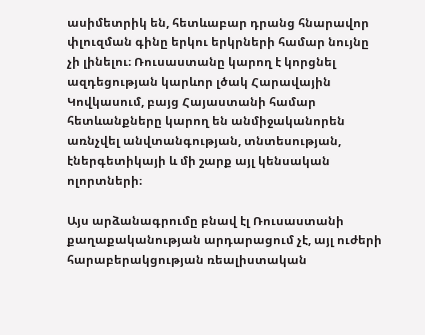ասիմետրիկ են, հետևաբար դրանց հնարավոր փլուզման գինը երկու երկրների համար նույնը չի լինելու։ Ռուսաստանը կարող է կորցնել ազդեցության կարևոր լծակ Հարավային Կովկասում, բայց Հայաստանի համար հետևանքները կարող են անմիջականորեն առնչվել անվտանգության, տնտեսության, էներգետիկայի և մի շարք այլ կենսական ոլորտների։

Այս արձանագրումը բնավ էլ Ռուսաստանի քաղաքականության արդարացում չէ, այլ ուժերի հարաբերակցության ռեալիստական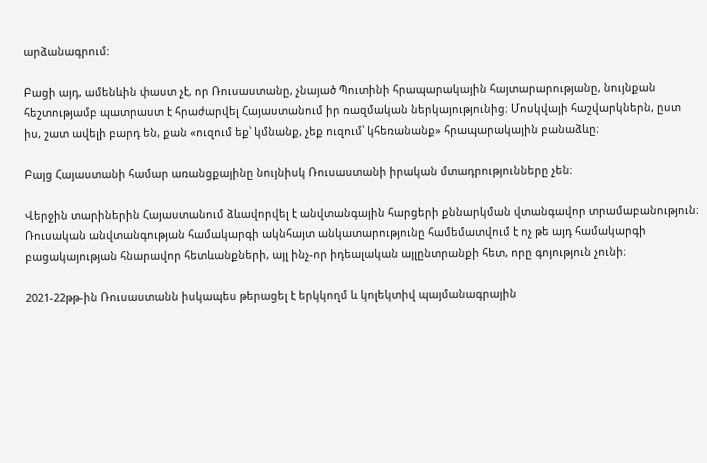արձանագրում:

Բացի այդ, ամենևին փաստ չէ, որ Ռուսաստանը, չնայած Պուտինի հրապարակային հայտարարությանը, նույնքան հեշտությամբ պատրաստ է հրաժարվել Հայաստանում իր ռազմական ներկայությունից։ Մոսկվայի հաշվարկներն, ըստ իս, շատ ավելի բարդ են, քան «ուզում եք՝ կմնանք, չեք ուզում՝ կհեռանանք» հրապարակային բանաձևը։

Բայց Հայաստանի համար առանցքայինը նույնիսկ Ռուսաստանի իրական մտադրությունները չեն։

Վերջին տարիներին Հայաստանում ձևավորվել է անվտանգային հարցերի քննարկման վտանգավոր տրամաբանություն։ Ռուսական անվտանգության համակարգի ակնհայտ անկատարությունը համեմատվում է ոչ թե այդ համակարգի բացակայության հնարավոր հետևանքների, այլ ինչ-որ իդեալական այլընտրանքի հետ, որը գոյություն չունի։

2021-22թթ-ին Ռուսաստանն իսկապես թերացել է երկկողմ և կոլեկտիվ պայմանագրային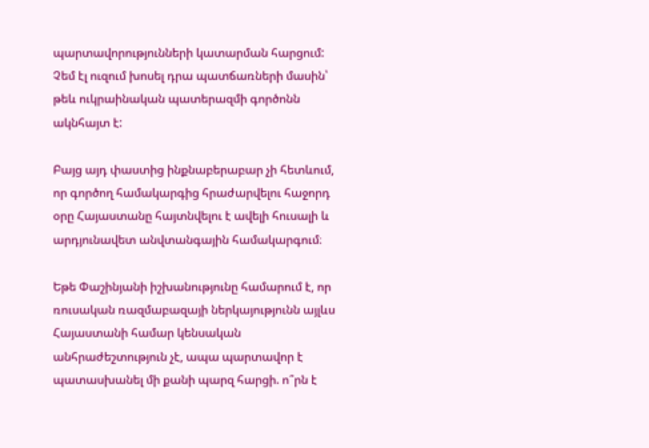պարտավորությունների կատարման հարցում: Չեմ էլ ուզում խոսել դրա պատճառների մասին՝ թեև ուկրաինական պատերազմի գործոնն ակնհայտ է:

Բայց այդ փաստից ինքնաբերաբար չի հետևում, որ գործող համակարգից հրաժարվելու հաջորդ օրը Հայաստանը հայտնվելու է ավելի հուսալի և արդյունավետ անվտանգային համակարգում։

Եթե Փաշինյանի իշխանությունը համարում է, որ ռուսական ռազմաբազայի ներկայությունն այլևս Հայաստանի համար կենսական անհրաժեշտություն չէ, ապա պարտավոր է պատասխանել մի քանի պարզ հարցի. ո՞րն է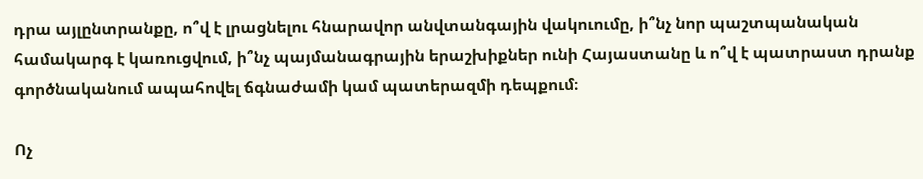դրա այլընտրանքը, ո՞վ է լրացնելու հնարավոր անվտանգային վակուումը, ի՞նչ նոր պաշտպանական համակարգ է կառուցվում, ի՞նչ պայմանագրային երաշխիքներ ունի Հայաստանը և ո՞վ է պատրաստ դրանք գործնականում ապահովել ճգնաժամի կամ պատերազմի դեպքում։

Ոչ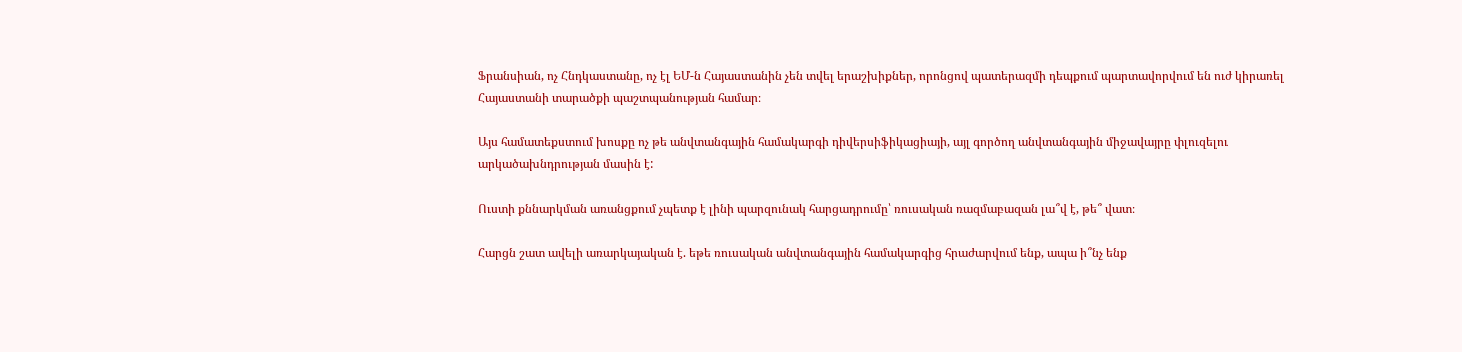Ֆրանսիան, ոչ Հնդկաստանը, ոչ էլ ԵՄ-ն Հայաստանին չեն տվել երաշխիքներ, որոնցով պատերազմի դեպքում պարտավորվում են ուժ կիրառել Հայաստանի տարածքի պաշտպանության համար։

Այս համատեքստում խոսքը ոչ թե անվտանգային համակարգի դիվերսիֆիկացիայի, այլ գործող անվտանգային միջավայրը փլուզելու արկածախնդրության մասին է:

Ուստի քննարկման առանցքում չպետք է լինի պարզունակ հարցադրումը՝ ռուսական ռազմաբազան լա՞վ է, թե՞ վատ։

Հարցն շատ ավելի առարկայական է. եթե ռուսական անվտանգային համակարգից հրաժարվում ենք, ապա ի՞նչ ենք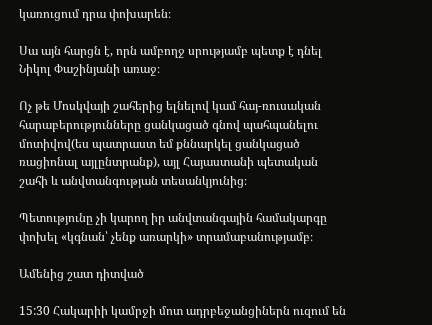կառուցում դրա փոխարեն։

Սա այն հարցն է, որն ամբողջ սրությամբ պետք է դնել Նիկոլ Փաշինյանի առաջ։

Ոչ թե Մոսկվայի շահերից ելնելով կամ հայ-ռուսական հարաբերությունները ցանկացած գնով պահպանելու մոտիվով(ես պատրաստ եմ քննարկել ցանկացած ռացիոնալ այլընտրանք), այլ Հայաստանի պետական շահի և անվտանգության տեսանկյունից։

Պետությունը չի կարող իր անվտանգային համակարգը փոխել «կգնան՝ չենք առարկի» տրամաբանությամբ։

Ամենից շատ դիտված

15:30 Հակարիի կամրջի մոտ ադրբեջանցիներն ուզում են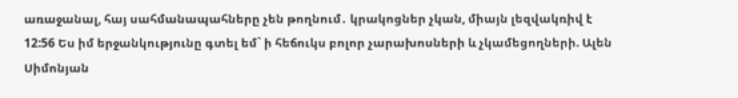առաջանալ, հայ սահմանապահները չեն թողնում․ կրակոցներ չկան, միայն լեզվակռիվ է
12:56 Ես իմ երջանկությունը գտել եմ` ի հեճուկս բոլոր չարախոսների և չկամեցողների. Ալեն Սիմոնյան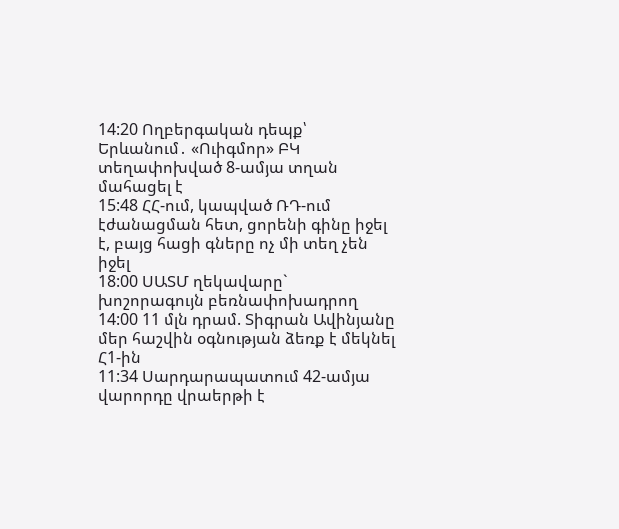14:20 Ողբերգական դեպք՝ Երևանում․ «Ուիգմոր» ԲԿ տեղափոխված 8-ամյա տղան մահացել է
15:48 ՀՀ-ում, կապված ՌԴ-ում էժանացման հետ, ցորենի գինը իջել է, բայց հացի գները ոչ մի տեղ չեն իջել
18:00 ՍԱՏՄ ղեկավարը` խոշորագույն բեռնափոխադրող
14:00 11 մլն դրամ. Տիգրան Ավինյանը մեր հաշվին օգնության ձեռք է մեկնել Հ1-ին
11:34 Սարդարապատում 42-ամյա վարորդը վրաերթի է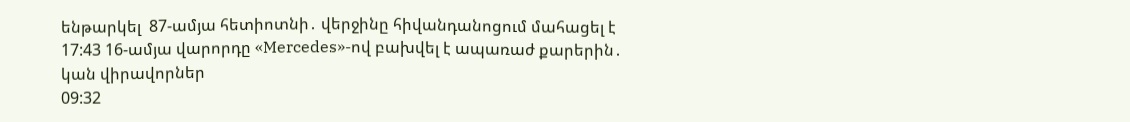ենթարկել  87-ամյա հետիոտնի․ վերջինը հիվանդանոցում մահացել է
17:43 16-ամյա վարորդը «Mercedes»-ով բախվել է ապառաժ քարերին․ կան վիրավորներ
09:32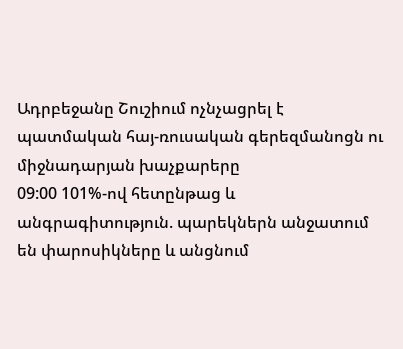Ադրբեջանը Շուշիում ոչնչացրել է պատմական հայ-ռուսական գերեզմանոցն ու միջնադարյան խաչքարերը
09:00 101%-ով հետընթաց և անգրագիտություն. պարեկներն անջատում են փարոսիկները և անցնում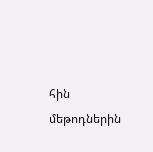հին մեթոդներին